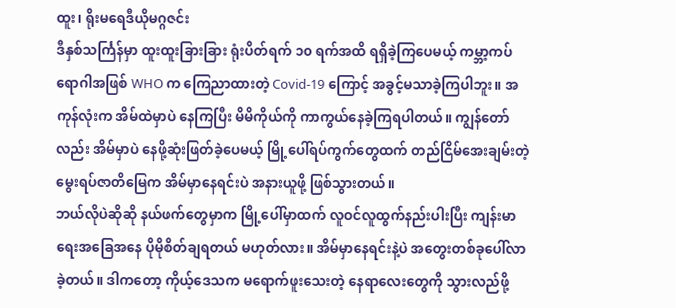ထူး၊ ရိုးမရေဒီယိုမဂ္ဂဇင်း
ဒီနှစ်သင်္ကြန်မှာ ထူးထူးခြားခြား ရုံးပိတ်ရက် ၁၀ ရက်အထိ ရရှိခဲ့ကြပေမယ့် ကမ္ဘာ့ကပ်ရောဂါအဖြစ် WHO က ကြေညာထားတဲ့ Covid-19 ကြောင့် အခွင့်မသာခဲ့ကြပါဘူး။ အကုန်လုံးက အိမ်ထဲမှာပဲ နေကြပြီး မိမိကိုယ်ကို ကာကွယ်နေခဲ့ကြရပါတယ်။ ကျွန်တော်လည်း အိမ်မှာပဲ နေဖို့ဆုံးဖြတ်ခဲ့ပေမယ့် မြို့ပေါ်ရပ်ကွက်တွေထက် တည်ငြိမ်အေးချမ်းတဲ့ မွေးရပ်ဇာတိမြေက အိမ်မှာနေရင်းပဲ အနားယူဖို့ ဖြစ်သွားတယ်။
ဘယ်လိုပဲဆိုဆို နယ်ဖက်တွေမှာက မြို့ပေါ်မှာထက် လူဝင်လူထွက်နည်းပါးပြီး ကျန်းမာရေးအခြေအနေ ပိုမိုစိတ်ချရတယ် မဟုတ်လား။ အိမ်မှာနေရင်းနဲ့ပဲ အတွေးတစ်ခုပေါ်လာခဲ့တယ်။ ဒါကတော့ ကိုယ့်ဒေသက မရောက်ဖူးသေးတဲ့ နေရာလေးတွေကို သွားလည်ဖို့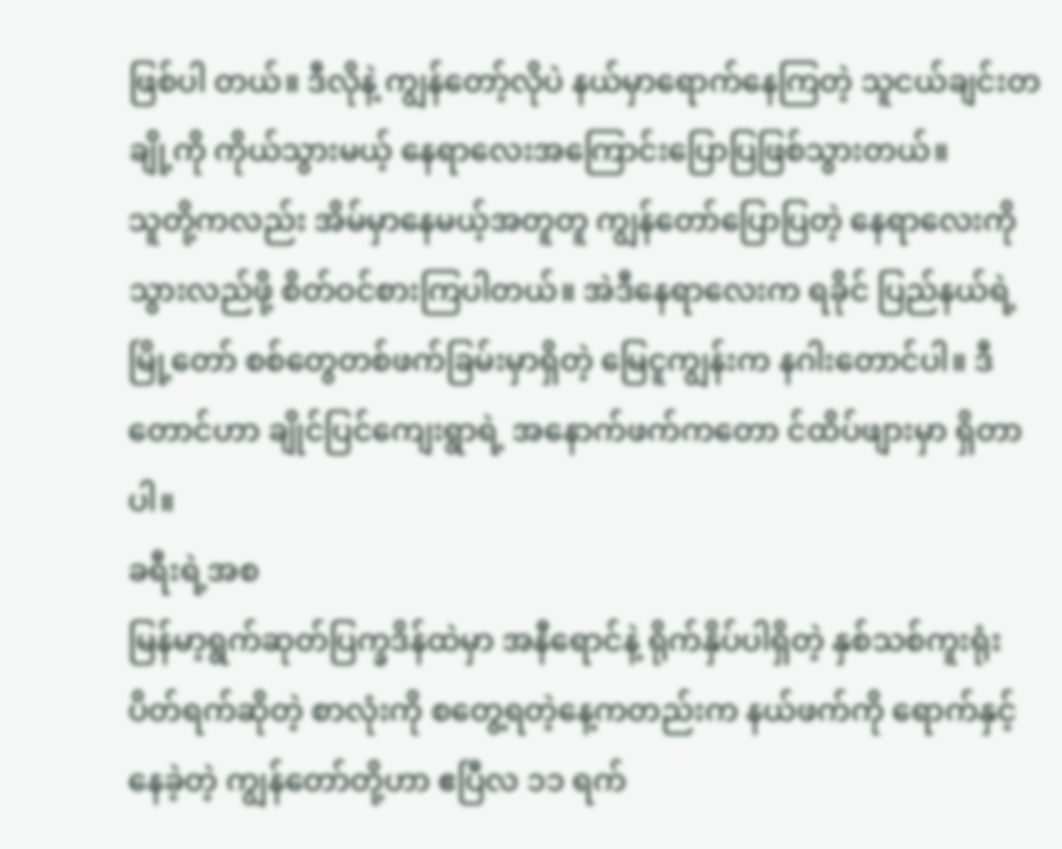ဖြစ်ပါ တယ်။ ဒီလိုနဲ့ ကျွန်တော့်လိုပဲ နယ်မှာရောက်နေကြတဲ့ သူငယ်ချင်းတချို့ကို ကိုယ်သွားမယ့် နေရာလေးအကြောင်းပြောပြဖြစ်သွားတယ်။
သူတို့ကလည်း အိမ်မှာနေမယ့်အတူတူ ကျွန်တော်ပြောပြတဲ့ နေရာလေးကို သွားလည်ဖို့ စိတ်ဝင်စားကြပါတယ်။ အဲဒီနေရာလေးက ရခိုင် ပြည်နယ်ရဲ့မြို့တော် စစ်တွေတစ်ဖက်ခြမ်းမှာရှိတဲ့ မြေငူကျွန်းက နဂါးတောင်ပါ။ ဒီတောင်ဟာ ချိုင်ပြင်ကျေးရွာရဲ့ အနောက်ဖက်ကတော င်ထိပ်ဖျားမှာ ရှိတာပါ။
ခရီးရဲ့အစ
မြန်မာ့ရွက်ဆုတ်ပြက္ခဒိန်ထဲမှာ အနီရောင်နဲ့ ရိုက်နှိပ်ပါရှိတဲ့ နှစ်သစ်ကူးရုံးပိတ်ရက်ဆိုတဲ့ စာလုံးကို စတွေ့ရတဲ့နေ့ကတည်းက နယ်ဖက်ကို ရောက်နှင့်နေခဲ့တဲ့ ကျွန်တော်တို့ဟာ ဧပြီလ ၁၁ ရက်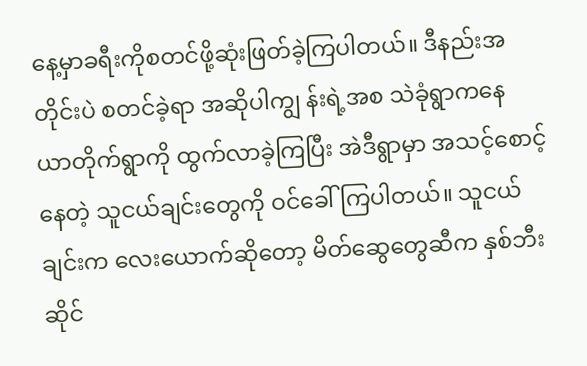နေ့မှာခရီးကိုစတင်ဖို့ဆုံးဖြတ်ခဲ့ကြပါတယ်။ ဒီနည်းအတိုင်းပဲ စတင်ခဲ့ရာ အဆိုပါကျွ န်းရဲ့အစ သဲခုံရွာကနေ ယာတိုက်ရွာကို ထွက်လာခဲ့ကြပြီး အဲဒီရွာမှာ အသင့်စောင့်နေတဲ့ သူငယ်ချင်းတွေကို ဝင်ခေါ်ကြပါတယ်။ သူငယ် ချင်းက လေးယောက်ဆိုတော့ မိတ်ဆွေတွေဆီက နှစ်ဘီးဆိုင်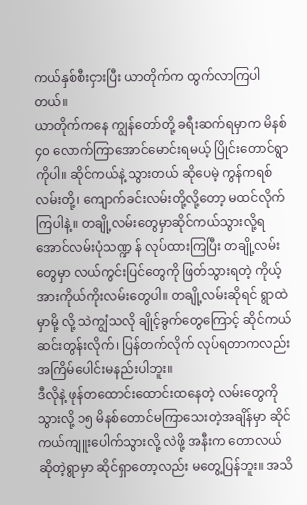ကယ်နှစ်စီးငှားပြီး ယာတိုက်က ထွက်လာကြပါတယ်။
ယာတိုက်ကနေ ကျွန်တော်တို့ ခရီးဆက်ရမှာက မိနစ် ၄၀ လောက်ကြာအောင်မောင်းရမယ့် ပြိုင်းတောင်ရွာကိုပါ။ ဆိုင်ကယ်နဲ့ သွားတယ် ဆိုပေမဲ့ ကွန်ကရစ်လမ်းတို့၊ ကျောက်ခင်းလမ်းတို့လို့တော့ မထင်လိုက်ကြပါနဲ့။ တချို့လမ်းတွေမှာဆိုင်ကယ်သွားလို့ရအောင်လမ်းပုံသဏ္ဍ န် လုပ်ထားကြပြီး တချို့လမ်းတွေမှာ လယ်ကွင်းပြင်တွေကို ဖြတ်သွားရတဲ့ ကိုယ့်အားကိုယ်ကိုးလမ်းတွေပါ။ တချို့လမ်းဆိုရင် ရွာထဲမှာမို့ လို့ သဲကျွံသလို ချိုင့်ခွက်တွေကြောင့် ဆိုင်ကယ်ဆင်းတွန်းလိုက်၊ ပြန်တက်လိုက် လုပ်ရတာကလည်း အကြိမ်ပေါင်းမနည်းပါဘူး။
ဒီလိုနဲ့ ဖုန်တထောင်းထောင်းထနေတဲ့ လမ်းတွေကို သွားလို့ ၁၅ မိနစ်တောင်မကြာသေးတဲ့အချိန်မှာ ဆိုင်ကယ်ကျူးပေါက်သွားလို့ လဲဖို့ အနီးက တောလယ်ဆိုတဲ့ရွာမှာ ဆိုင်ရှာတော့လည်း မတွေ့ပြန်ဘူး။ အသိ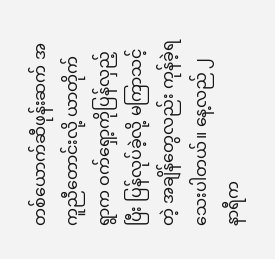တစ်ယောက်ဆီဖုန်းဆက် အကူညီတောင်းလို့ ယာတိုက်ရွာက ဝက်ရှော့ကိုပြန်လှည့်ပြီး ပြန်လုပ်ခဲ့လို့ မကြာသင့်တဲ့ အချိန်တွေလည်း ကုန်ခဲ့ရသေးပါတယ်။ နေ့လည် ၂ နာရီက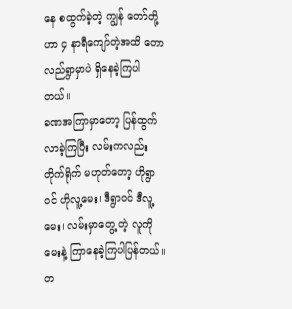နေ စထွက်ခဲ့တဲ့ ကျွန် တော်တို့ဟာ ၄ နာရီကျော်တဲ့အထိ တောလည်ရွာမှာပဲ ရှိနေခဲ့ကြပါတယ်။
ခဏအကြာမှာတော့ ပြန်ထွက်လာခဲ့ကြပြီး လမ်းကလည်း တိုက်ရိုက် မဟုတ်တော့ ဟိုရွာဝင် ဟိုလူ့မေး၊ ဒီရွာဝင် ဒီလူ့မေး၊ လမ်းမှာတွေ့ တဲ့ လူကိုမေးနဲ့ ကြာနေခဲ့ကြပါပြန်တယ်။ တ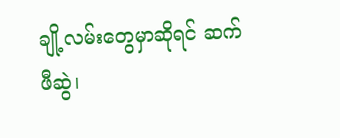ချို့လမ်းတွေမှာဆိုရင် ဆက်ဖီဆွဲ၊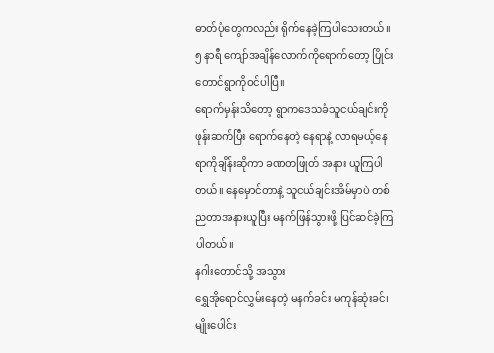ဓာတ်ပုံတွေကလည်း ရိုက်နေခဲ့ကြပါသေးတယ်။ ၅ နာရီ ကျော်အချိန်လောက်ကိုရောက်တော့ ပြိုင်းတောင်ရွာကိုဝင်ပါပြီ။
ရောက်မှန်းသိတော့ ရွာကဒေသခံသူငယ်ချင်းကို ဖုန်းဆက်ပြီး ရောက်နေတဲ့ နေရာနဲ့ လာရမယ့်နေရာကိုချိန်းဆိုကာ ခဏတဖြုတ် အနား ယူကြပါတယ်။ နေမှောင်တာနဲ့ သူငယ်ချင်းအိမ်မှာပဲ တစ်ညတာအနားယူပြီး မနက်ဖြန်သွားဖို့ ပြင်ဆင်ခဲ့ကြပါတယ်။
နဂါးတောင်သို့ အသွား
ရွှေအိုရောင်လွှမ်းနေတဲ့ မနက်ခင်း မကုန်ဆုံးခင်၊ မျိုးပေါင်း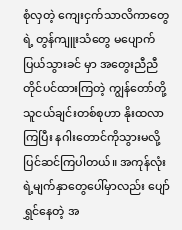စုံလှတဲ့ ကျေးငှက်သာလိကာတွေရဲ့ တွန်ကျူးသံတွေ မပျောက်ပြယ်သွားခင် မှာ အတွေးညီညီ တိုင်ပင်ထားကြတဲ့ ကျွန်တော်တို့ သူငယ်ချင်းတစ်စုဟာ နိုးထလာကြပြီး နဂါးတောင်ကိုသွားမလို့ ပြင်ဆင်ကြပါတယ်။ အကုန်လုံးရဲ့မျက်နှာတွေပေါ်မှာလည်း ပျော်ရွှင်နေတဲ့ အ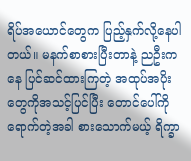ရိပ်အယောင်တွေက ပြည့်နှက်လို့နေပါတယ်။ မနက်စာစားပြီးတာနဲ့ ညဦးကနေ ပြင်ဆင်ထားကြတဲ့ အထုပ်အပိုးတွေကိုအသင့်ပြင်ပြီး တောင်ပေါ်ကို ရောက်တဲ့အခါ စားသောက်မယ့် ရိက္ခာ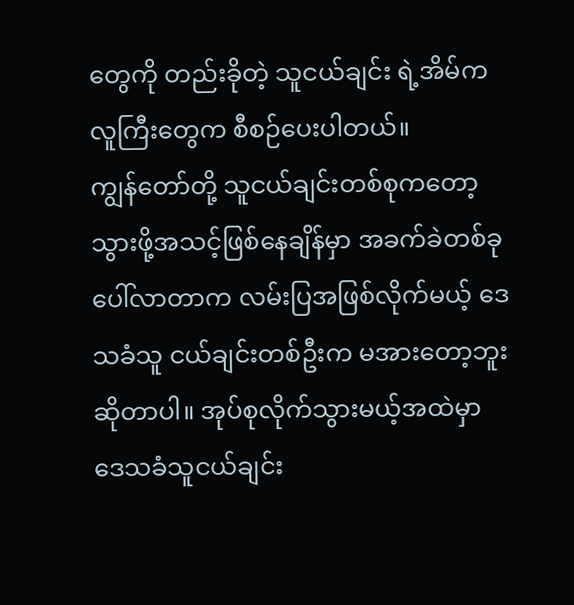တွေကို တည်းခိုတဲ့ သူငယ်ချင်း ရဲ့အိမ်က လူကြီးတွေက စီစဉ်ပေးပါတယ်။
ကျွန်တော်တို့ သူငယ်ချင်းတစ်စုကတော့ သွားဖို့အသင့်ဖြစ်နေချိန်မှာ အခက်ခဲတစ်ခု ပေါ်လာတာက လမ်းပြအဖြစ်လိုက်မယ့် ဒေသခံသူ ငယ်ချင်းတစ်ဦးက မအားတော့ဘူး ဆိုတာပါ။ အုပ်စုလိုက်သွားမယ့်အထဲမှာ ဒေသခံသူငယ်ချင်း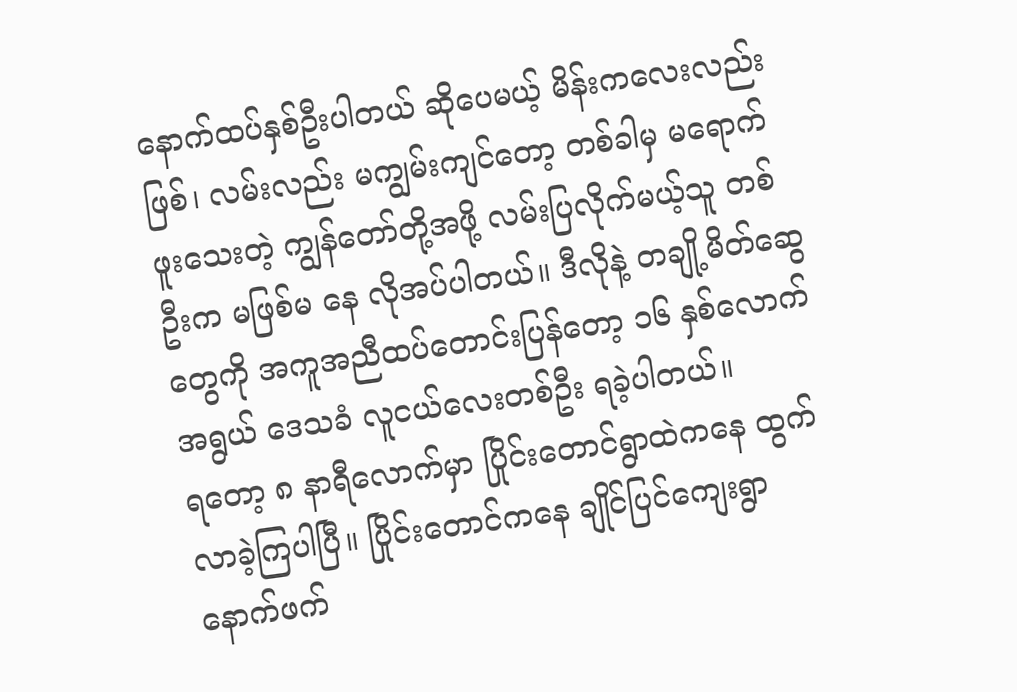နောက်ထပ်နှစ်ဦးပါတယ် ဆိုပေမယ့် မိန်းကလေးလည်းဖြစ်၊ လမ်းလည်း မကျွမ်းကျင်တော့ တစ်ခါမှ မရောက်ဖူးသေးတဲ့ ကျွန်တော်တို့အဖို့ လမ်းပြလိုက်မယ့်သူ တစ်ဦးက မဖြစ်မ နေ လိုအပ်ပါတယ်။ ဒီလိုနဲ့ တချို့မိတ်ဆွေတွေကို အကူအညီထပ်တောင်းပြန်တော့ ၁၆ နှစ်လောက်အရွယ် ဒေသခံ လူငယ်လေးတစ်ဦး ရခဲ့ပါတယ်။
ရတော့ ၈ နာရီလောက်မှာ ပြိုင်းတောင်ရွာထဲကနေ ထွက်လာခဲ့ကြပါပြီ။ ပြိုင်းတောင်ကနေ ချိုင်ပြင်ကျေးရွာနောက်ဖက်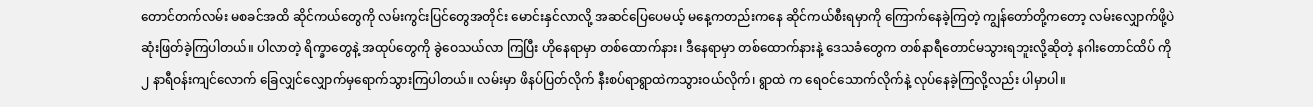တောင်တက်လမ်း မစခင်အထိ ဆိုင်ကယ်တွေကို လမ်းကွင်းပြင်တွေအတိုင်း မောင်းနှင်လာလို့ အဆင်ပြေပေမယ့် မနေ့ကတည်းကနေ ဆိုင်ကယ်စီးရမှာကို ကြောက်နေခဲ့ကြတဲ့ ကျွန်တော်တို့ကတော့ လမ်းလျှောက်ဖို့ပဲ ဆုံးဖြတ်ခဲ့ကြပါတယ်။ ပါလာတဲ့ ရိက္ခာတွေနဲ့ အထုပ်တွေကို ခွဲဝေသယ်လာ ကြပြီး ဟိုနေရာမှာ တစ်ထောက်နား၊ ဒီနေရာမှာ တစ်ထောက်နားနဲ့ ဒေသခံတွေက တစ်နာရီတောင်မသွားရဘူးလို့ဆိုတဲ့ နဂါးတောင်ထိပ် ကို ၂ နာရီဝန်းကျင်လောက် ခြေလျှင်လျှောက်မှရောက်သွားကြပါတယ်။ လမ်းမှာ ဖိနပ်ပြတ်လိုက် နီးစပ်ရာရွာထဲကသွားဝယ်လိုက်၊ ရွာထဲ က ရေဝင်သောက်လိုက်နဲ့ လုပ်နေခဲ့ကြလို့လည်း ပါမှာပါ။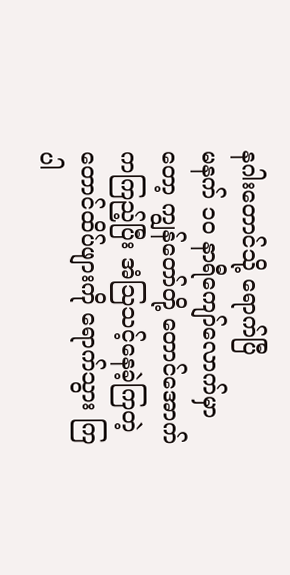နဂါးတောင်သို့ ရောက်ပြီ
မနက် ၁၀ နာရီကျော်လောက်မှာတော့ ကျွန်တော်တို့ တောင်အောက်ကကြည့်ပြီး အံသြသင့်နေခဲ့ကြတဲ့ တောင်ထိပ်ဖျားကို ရောက်သွား ကြပါ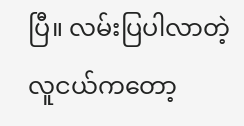ပြီ။ လမ်းပြပါလာတဲ့ လူငယ်ကတော့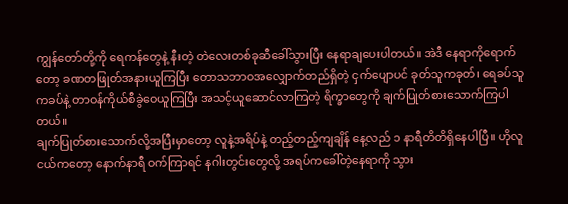ကျွန်တော်တို့ကို ရေကန်တွေနဲ့ နီးတဲ့ တဲလေးတစ်ခုဆီခေါ်သွားပြီး နေရာချပေးပါတယ်။ အဲဒီ နေရာကိုရောက်တော့ ခဏတဖြုတ်အနားယူကြပြီး တောသဘာဝအလျှောက်တည်ရှိတဲ့ ငှက်ပျောပင် ခုတ်သူကခုတ်၊ ရေခပ်သူကခပ်နဲ့ တာဝန်ကိုယ်စီခွဲဝေယူကြပြီး အသင့်ယူဆောင်လာကြတဲ့ ရိက္ခာတွေကို ချက်ပြုတ်စားသောက်ကြပါတယ်။
ချက်ပြုတ်စားသောက်လို့အပြီးမှာတော့ လူနဲ့အရိပ်နဲ့ တည့်တည့်ကျချိန် နေ့လည် ၁ နာရီတိတိရှိနေပါပြီ။ ဟိုလူငယ်ကတော့ နောက်နာရီ ဝက်ကြာရင် နဂါးတွင်းတွေလို့ အရပ်ကခေါ်တဲ့နေရာကို သွား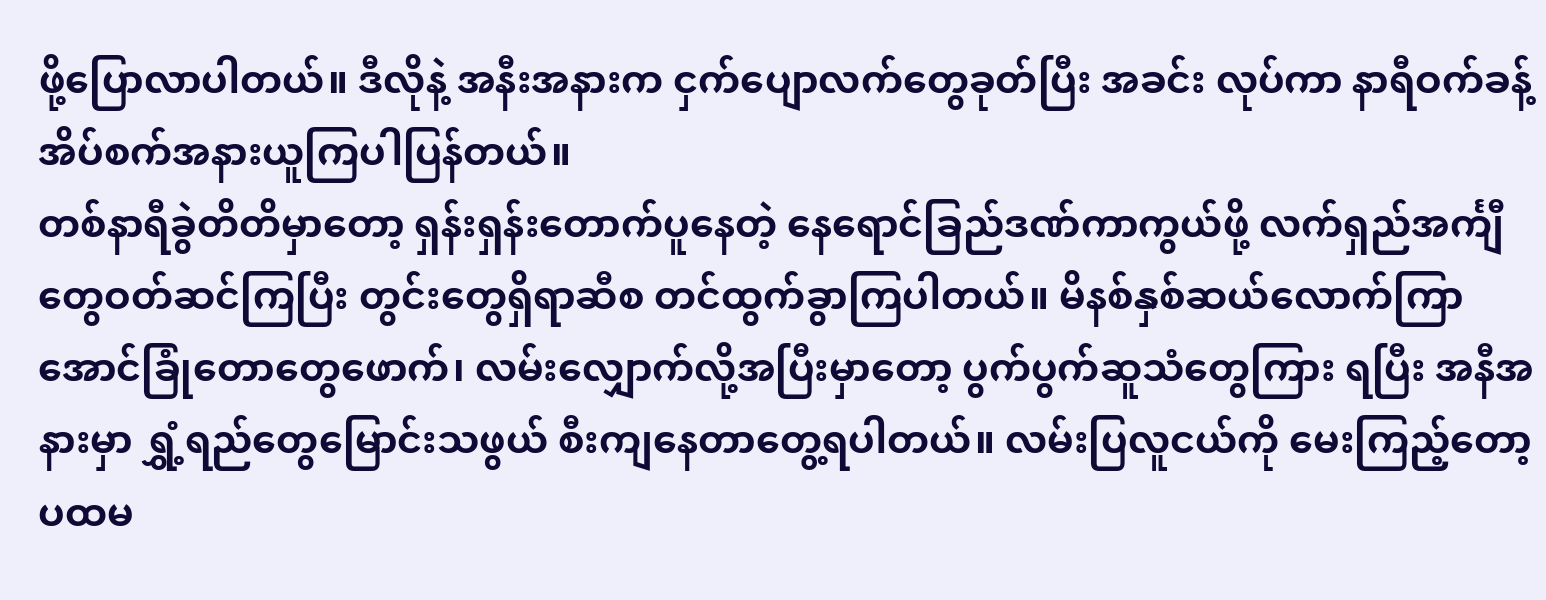ဖို့ပြောလာပါတယ်။ ဒီလိုနဲ့ အနီးအနားက ငှက်ပျောလက်တွေခုတ်ပြီး အခင်း လုပ်ကာ နာရီဝက်ခန့်အိပ်စက်အနားယူကြပါပြန်တယ်။
တစ်နာရီခွဲတိတိမှာတော့ ရှန်းရှန်းတောက်ပူနေတဲ့ နေရောင်ခြည်ဒဏ်ကာကွယ်ဖို့ လက်ရှည်အင်္ကျီတွေဝတ်ဆင်ကြပြီး တွင်းတွေရှိရာဆီစ တင်ထွက်ခွာကြပါတယ်။ မိနစ်နှစ်ဆယ်လောက်ကြာအောင်ခြုံတောတွေဖောက်၊ လမ်းလျှောက်လို့အပြီးမှာတော့ ပွက်ပွက်ဆူသံတွေကြား ရပြီး အနီအနားမှာ ရွှံ့ရည်တွေမြောင်းသဖွယ် စီးကျနေတာတွေ့ရပါတယ်။ လမ်းပြလူငယ်ကို မေးကြည့်တော့ ပထမ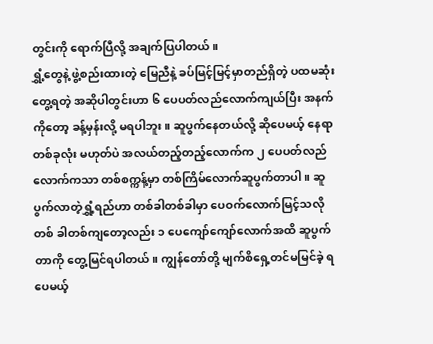တွင်းကို ရောက်ပြီလို့ အချက်ပြပါတယ်။
ရွှံ့တွေနဲ့ ဖွဲ့စည်းထားတဲ့ မြေညီနဲ့ ခပ်မြင့်မြင့်မှာတည်ရှိတဲ့ ပထမဆုံးတွေ့ရတဲ့ အဆိုပါတွင်းဟာ ၆ ပေပတ်လည်လောက်ကျယ်ပြီး အနက် ကိုတော့ ခန့်မှန်းလို့ မရပါဘူး။ ဆူပွက်နေတယ်လို့ ဆိုပေမယ့် နေရာတစ်ခုလုံး မဟုတ်ပဲ အလယ်တည့်တည့်လောက်က ၂ ပေပတ်လည် လောက်ကသာ တစ်စက္ကန့်မှာ တစ်ကြိမ်လောက်ဆူပွက်တာပါ။ ဆူပွက်လာတဲ့ရွှံ့ရည်ဟာ တစ်ခါတစ်ခါမှာ ပေဝက်လောက်မြင့်သလို တစ် ခါတစ်ကျတော့လည်း ၁ ပေကျော်ကျော်လောက်အထိ ဆူပွက်တာကို တွေ့မြင်ရပါတယ်။ ကျွန်တော်တို့ မျက်စိရှေ့တင်မမြင်ခဲ့ ရပေမယ့်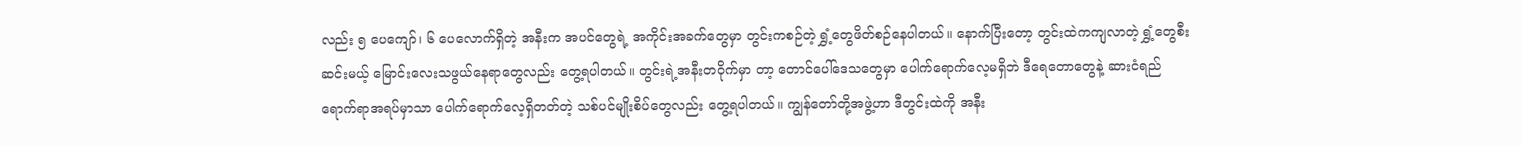လည်း ၅ ပေကျော်၊ ၆ ပေလောက်ရှိတဲ့ အနီးက အပင်တွေရဲ့ အကိုင်းအခက်တွေမှာ တွင်းကစဉ်တဲ့ ရွှံ့တွေဖိတ်စဉ်နေပါတယ်။ နောက်ပြီးတော့ တွင်းထဲကကျလာတဲ့ ရွှံ့တွေစီးဆင်းမယ့် မြောင်းလေးသဖွယ်နေရာတွေလည်း တွေ့ရပါတယ်။ တွင်းရဲ့အနီးတဝိုက်မှာ တာ့ တောင်ပေါ်ဒေသတွေမှာ ပေါက်ရောက်လေ့မရှိဘဲ ဒီရေတောတွေနဲ့ ဆားငံရည်ရောက်ရာအရပ်မှာသာ ပေါက်ရောက်လေ့ရှိတတ်တဲ့ သစ်ပင်မျိုးစိပ်တွေလည်း တွေ့ရပါတယ်။ ကျွန်တော်တို့အဖွဲ့ဟာ ဒီတွင်းထဲကို အနီး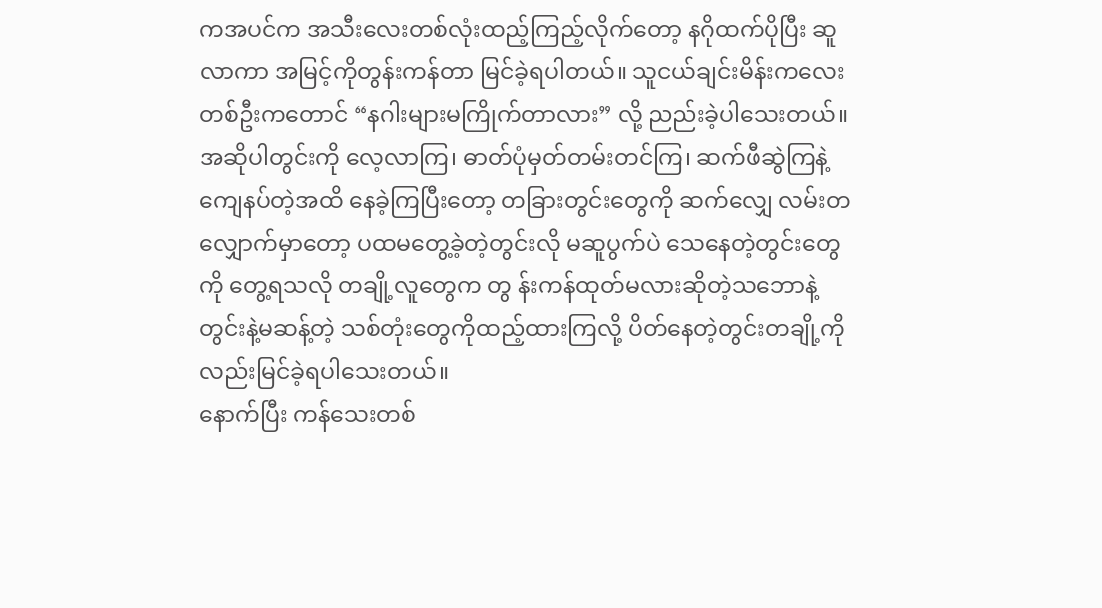ကအပင်က အသီးလေးတစ်လုံးထည့်ကြည့်လိုက်တော့ နဂိုထက်ပိုပြီး ဆူလာကာ အမြင့်ကိုတွန်းကန်တာ မြင်ခဲ့ရပါတယ်။ သူငယ်ချင်းမိန်းကလေးတစ်ဦးကတောင် “နဂါးများမကြိုက်တာလား” လို့ ညည်းခဲ့ပါသေးတယ်။
အဆိုပါတွင်းကို လေ့လာကြ၊ ဓာတ်ပုံမှတ်တမ်းတင်ကြ၊ ဆက်ဖီဆွဲကြနဲ့ ကျေနပ်တဲ့အထိ နေခဲ့ကြပြီးတော့ တခြားတွင်းတွေကို ဆက်လျှေ လမ်းတလျှောက်မှာတော့ ပထမတွေ့ခဲ့တဲ့တွင်းလို မဆူပွက်ပဲ သေနေတဲ့တွင်းတွေကို တွေ့ရသလို တချို့လူတွေက တွ န်းကန်ထုတ်မလားဆိုတဲ့သဘောနဲ့ တွင်းနဲ့မဆန့်တဲ့ သစ်တုံးတွေကိုထည့်ထားကြလို့ ပိတ်နေတဲ့တွင်းတချို့ကိုလည်းမြင်ခဲ့ရပါသေးတယ်။
နောက်ပြီး ကန်သေးတစ်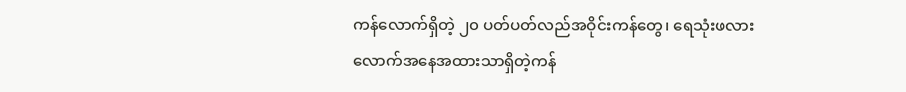ကန်လောက်ရှိတဲ့ ၂၀ ပတ်ပတ်လည်အဝိုင်းကန်တွေ၊ ရေသုံးဖလားလောက်အနေအထားသာရှိတဲ့ကန်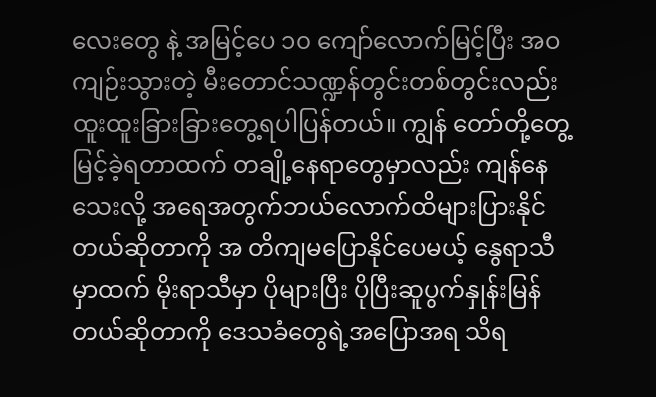လေးတွေ နဲ့ အမြင့်ပေ ၁၀ ကျော်လောက်မြင့်ပြီး အဝကျဉ်းသွားတဲ့ မီးတောင်သဏ္ဍန်တွင်းတစ်တွင်းလည်း ထူးထူးခြားခြားတွေ့ရပါပြန်တယ်။ ကျွန် တော်တို့တွေ့မြင့်ခဲ့ရတာထက် တချို့နေရာတွေမှာလည်း ကျန်နေသေးလို့ အရေအတွက်ဘယ်လောက်ထိများပြားနိုင်တယ်ဆိုတာကို အ တိကျမပြောနိုင်ပေမယ့် နွေရာသီမှာထက် မိုးရာသီမှာ ပိုများပြီး ပိုပြီးဆူပွက်နှုန်းမြန်တယ်ဆိုတာကို ဒေသခံတွေရဲ့အပြောအရ သိရ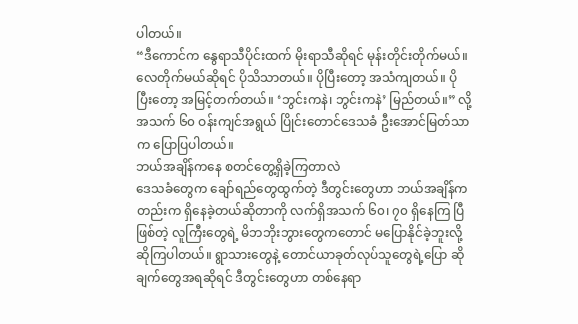ပါတယ်။
“ဒီကောင်က နွေရာသီပိုင်းထက် မိုးရာသီဆိုရင် မုန်းတိုင်းတိုက်မယ်။ လေတိုက်မယ်ဆိုရင် ပိုသိသာတယ်။ ပိုပြီးတော့ အသံကျတယ်။ ပို ပြီးတော့ အမြင့်တက်တယ်။ ‘ဘွင်းကနဲ၊ ဘွင်းကနဲ’ မြည်တယ်။” လို့ အသက် ၆၀ ဝန်းကျင်အရွယ် ပြိုင်းတောင်ဒေသခံ ဦးအောင်မြတ်သာ က ပြောပြပါတယ်။
ဘယ်အချိန်ကနေ စတင်တွေ့ရှိခဲ့ကြတာလဲ
ဒေသခံတွေက ချော်ရည်တွေထွက်တဲ့ ဒီတွင်းတွေဟာ ဘယ်အချိန်ကတည်းက ရှိနေခဲ့တယ်ဆိုတာကို လက်ရှိအသက် ၆၀၊ ၇၀ ရှိနေကြ ပြီဖြစ်တဲ့ လူကြီးတွေရဲ့ မိဘဘိုးဘွားတွေကတောင် မပြောနိုင်ခဲ့ဘူးလို့ ဆိုကြပါတယ်။ ရွာသားတွေနဲ့ တောင်ယာခုတ်လုပ်သူတွေရဲ့ပြော ဆိုချက်တွေအရဆိုရင် ဒီတွင်းတွေဟာ တစ်နေရာ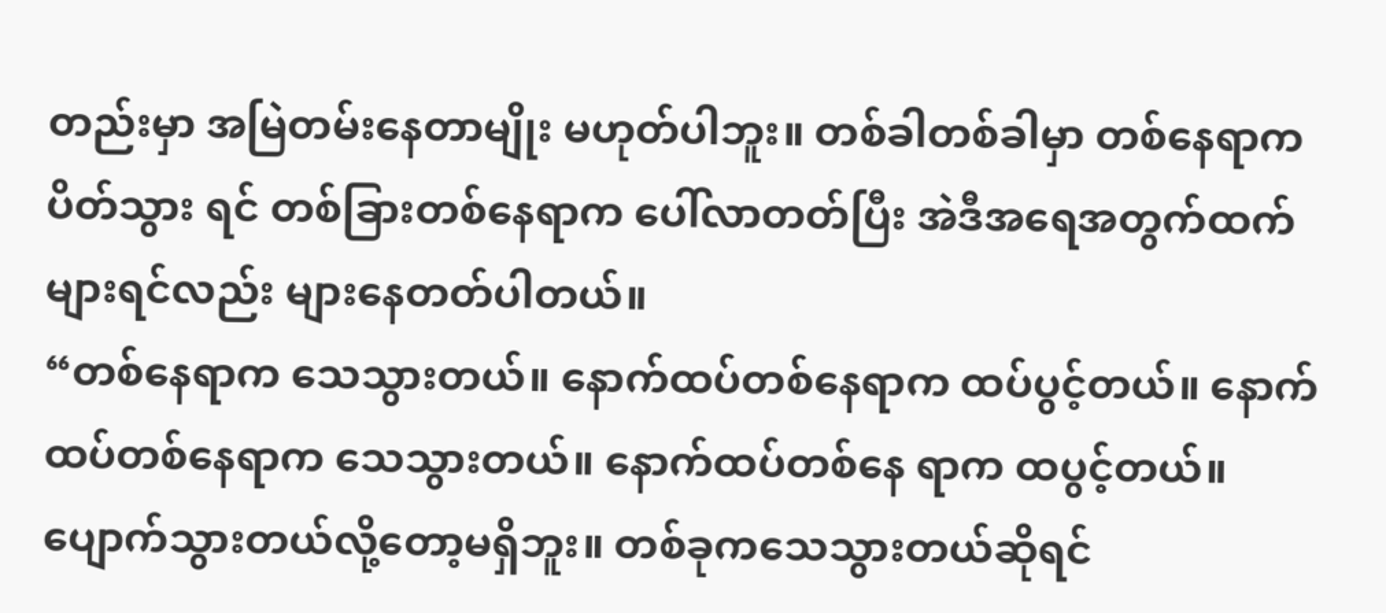တည်းမှာ အမြဲတမ်းနေတာမျိုး မဟုတ်ပါဘူး။ တစ်ခါတစ်ခါမှာ တစ်နေရာက ပိတ်သွား ရင် တစ်ခြားတစ်နေရာက ပေါ်လာတတ်ပြီး အဲဒီအရေအတွက်ထက်များရင်လည်း များနေတတ်ပါတယ်။
“တစ်နေရာက သေသွားတယ်။ နောက်ထပ်တစ်နေရာက ထပ်ပွင့်တယ်။ နောက်ထပ်တစ်နေရာက သေသွားတယ်။ နောက်ထပ်တစ်နေ ရာက ထပွင့်တယ်။ ပျောက်သွားတယ်လို့တော့မရှိဘူး။ တစ်ခုကသေသွားတယ်ဆိုရင်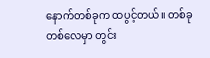နောက်တစ်ခုက ထပွင့်တယ်။ တစ်ခုတစ်လေမှာ တွင်း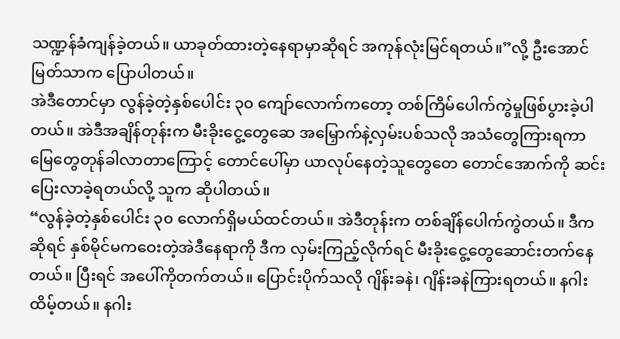သဏ္ဍန်ခံကျန်ခဲ့တယ်။ ယာခုတ်ထားတဲ့နေရာမှာဆိုရင် အကုန်လုံးမြင်ရတယ်။”လို့ ဦးအောင်မြတ်သာက ပြောပါတယ်။
အဲဒီတောင်မှာ လွန်ခဲ့တဲ့နှစ်ပေါင်း ၃၀ ကျော်လောက်ကတော့ တစ်ကြိမ်ပေါက်ကွဲမှုဖြစ်ပွားခဲ့ပါတယ်။ အဲဒီအချိန်တုန်းက မီးခိုးငွေ့တွေဆေ အမြှောက်နဲ့လှမ်းပစ်သလို အသံတွေကြားရကာ မြေတွေတုန်ခါလာတာကြောင့် တောင်ပေါ်မှာ ယာလုပ်နေတဲ့သူတွေတေ တောင်အောက်ကို ဆင်းပြေးလာခဲ့ရတယ်လို့ သူက ဆိုပါတယ်။
“လွန်ခဲ့တဲ့နှစ်ပေါင်း ၃၀ လောက်ရှိမယ်ထင်တယ်။ အဲဒီတုန်းက တစ်ချိန်ပေါက်ကွဲတယ်။ ဒီကဆိုရင် နှစ်မိုင်မကဝေးတဲ့အဲဒီနေရာကို ဒီက လှမ်းကြည့်လိုက်ရင် မီးခိုးငွေ့တွေဆောင်းတက်နေတယ်။ ပြီးရင် အပေါ်ကိုတက်တယ်။ ပြောင်းပိုက်သလို ဂျိန်းခနဲ၊ ဂျိန်းခနဲကြားရတယ်။ နဂါးထိမ့်တယ်။ နဂါး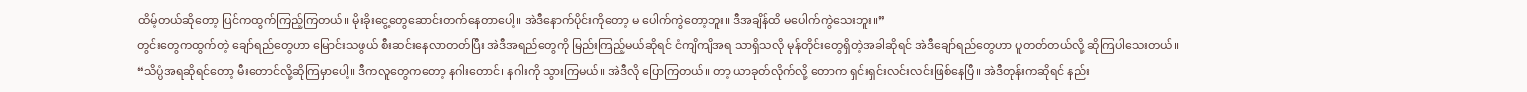ထိမ့်တယ်ဆိုတော့ ပြင်ကထွက်ကြည့်ကြတယ်။ မိုးခိုးငွေ့တွေဆောင်းတက်နေတာပေါ့။ အဲဒီနောက်ပိုင်းကိုတော့ မ ပေါက်ကွဲတော့ဘူး။ ဒီအချိန်ထိ မပေါက်ကွဲသေးဘူး။”
တွင်းတွေကထွက်တဲ့ ချော်ရည်တွေဟာ မြောင်းသဖွယ် စီးဆင်းနေလာတတ်ပြီး အဲဒီအရည်တွေကို မြည်းကြည့်မယ်ဆိုရင် ငံကျိကျိအရ သာရှိသလို မုန်တိုင်းတွေရှိတဲ့အခါဆိုရင် အဲဒီချော်ရည်တွေဟာ ပူတတ်တယ်လို့ ဆိုကြပါသေးတယ်။
“သိပ္ပံအရဆိုရင်တော့ မီးတောင်လို့ဆိုကြမှာပေါ့။ ဒီကလူတွေကတော့ နဂါးတောင်၊ နဂါးကို သွားကြမယ်။ အဲဒီလို ပြောကြတယ်။ တာ့ ယာခုတ်လိုက်လို့ တောက ရှင်းရှင်းလင်းလင်းဖြစ်နေပြီ။ အဲဒီတုန်းကဆိုရင် နည်း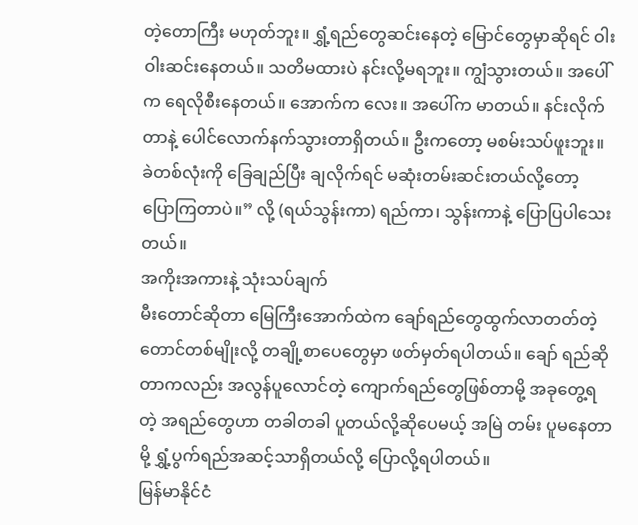တဲ့တောကြီး မဟုတ်ဘူး။ ရွှံ့ရည်တွေဆင်းနေတဲ့ မြောင်တွေမှာဆိုရင် ဝါးဝါးဆင်းနေတယ်။ သတိမထားပဲ နင်းလို့မရဘူး။ ကျွံသွားတယ်။ အပေါ်က ရေလိုစီးနေတယ်။ အောက်က လေး။ အပေါ်က မာတယ်။ နင်းလိုက်တာနဲ့ ပေါင်လောက်နက်သွားတာရှိတယ်။ ဦးကတော့ မစမ်းသပ်ဖူးဘူး။ ခဲတစ်လုံးကို ခြေချည်ပြီး ချလိုက်ရင် မဆုံးတမ်းဆင်းတယ်လို့တော့ ပြောကြတာပဲ။” လို့ (ရယ်သွန်းကာ) ရည်ကာ၊ သွန်းကာနဲ့ ပြောပြပါသေးတယ်။
အကိုးအကားနဲ့ သုံးသပ်ချက်
မီးတောင်ဆိုတာ မြေကြီးအောက်ထဲက ချော်ရည်တွေထွက်လာတတ်တဲ့ တောင်တစ်မျိုးလို့ တချို့စာပေတွေမှာ ဖတ်မှတ်ရပါတယ်။ ချော် ရည်ဆိုတာကလည်း အလွန်ပူလောင်တဲ့ ကျောက်ရည်တွေဖြစ်တာမို့ အခုတွေ့ရတဲ့ အရည်တွေဟာ တခါတခါ ပူတယ်လို့ဆိုပေမယ့် အမြဲ တမ်း ပူမနေတာမို့ ရွှံ့ပွက်ရည်အဆင့်သာရှိတယ်လို့ ပြောလို့ရပါတယ်။
မြန်မာနိုင်ငံ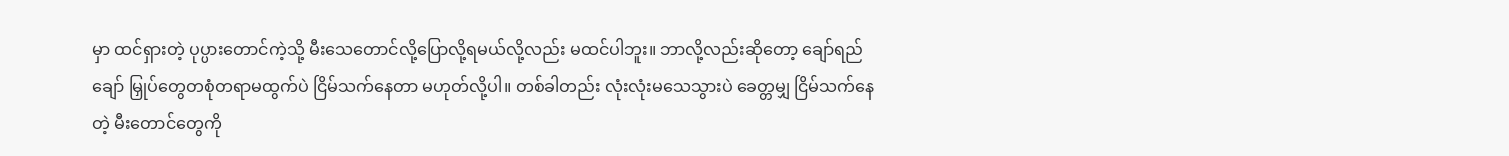မှာ ထင်ရှားတဲ့ ပုပ္ပားတောင်ကဲ့သို့ မီးသေတောင်လို့ပြောလို့ရမယ်လို့လည်း မထင်ပါဘူး။ ဘာလို့လည်းဆိုတော့ ချော်ရည်ချော် မြှုပ်တွေတစုံတရာမထွက်ပဲ ငြိမ်သက်နေတာ မဟုတ်လို့ပါ။ တစ်ခါတည်း လုံးလုံးမသေသွားပဲ ခေတ္တမျှ ငြိမ်သက်နေတဲ့ မီးတောင်တွေကို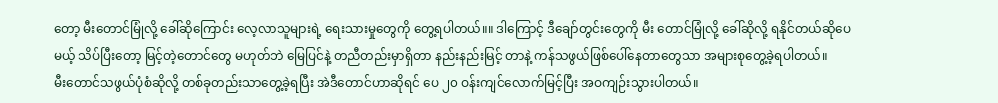တော့ မီးတောင်မြုံလို့ ခေါ်ဆိုကြောင်း လေ့လာသူများရဲ့ ရေးသားမှုတွေကို တွေ့ရပါတယ်။။ ဒါကြောင့် ဒီချော်တွင်းတွေကို မီး တောင်မြုံလို့ ခေါ်ဆိုလို့ ရနိုင်တယ်ဆိုပေမယ့် သိပ်ပြီးတော့ မြင့်တဲ့တောင်တွေ မဟုတ်ဘဲ မြေပြင်နဲ့ တညီတည်းမှာရှိတာ နည်းနည်းမြင့် တာနဲ့ ကန်သဖွယ်ဖြစ်ပေါ်နေတာတွေသာ အများစုတွေ့ခဲ့ရပါတယ်။
မီးတောင်သဖွယ်ပုံစံဆိုလို့ တစ်ခုတည်းသာတွေ့ခဲ့ရပြီး အဲဒီတောင်ဟာဆိုရင် ပေ ၂၀ ဝန်းကျင်လောက်မြင့်ပြီး အဝကျဉ်းသွားပါတယ်။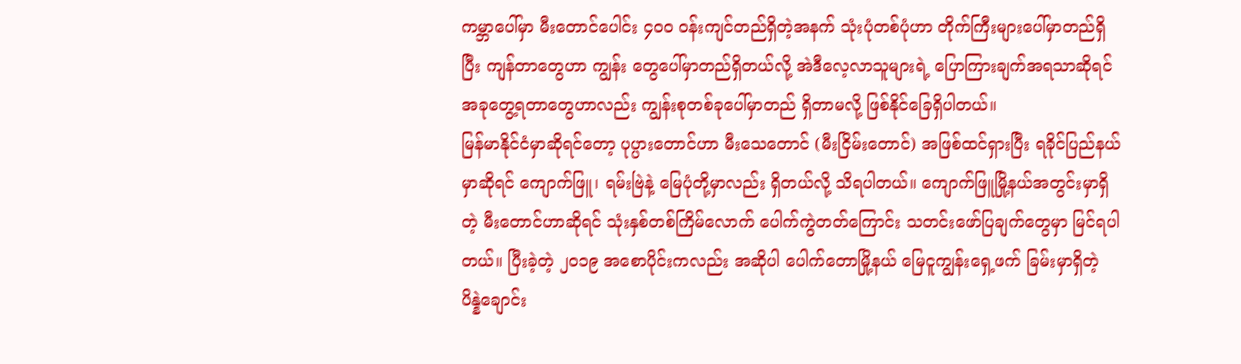ကမ္ဘာပေါ်မှာ မီးတောင်ပေါင်း ၄၀၀ ဝန်းကျင်တည်ရှိတဲ့အနက် သုံးပုံတစ်ပုံဟာ တိုက်ကြီးများပေါ်မှာတည်ရှိပြီး ကျန်တာတွေဟာ ကျွန်း တွေပေါ်မှာတည်ရှိတယ်လို့ အဲဒီလေ့လာသူများရဲ့ ပြောကြားချက်အရသာဆိုရင် အခုတွေ့ရတာတွေဟာလည်း ကျွန်းစုတစ်ခုပေါ်မှာတည် ရှိတာမလို့ ဖြစ်နိုင်ခြေရှိပါတယ်။
မြန်မာနိုင်ငံမှာဆိုရင်တော့ ပုပ္ပားတောင်ဟာ မီးသေတောင် (မီးငြိမ်းတောင်) အဖြစ်ထင်ရှားပြီး ရခိုင်ပြည်နယ်မှာဆိုရင် ကျောက်ဖြူ၊ ရမ်းဗြဲနဲ့ မြေပုံတို့မှာလည်း ရှိတယ်လို့ သိရပါတယ်။ ကျောက်ဖြူမြို့နယ်အတွင်းမှာရှိတဲ့ မီးတောင်ဟာဆိုရင် သုံးနှစ်တစ်ကြိမ်လောက် ပေါက်ကွဲတတ်ကြောင်း သတင်းဖော်ပြချက်တွေမှာ မြင်ရပါတယ်။ ပြီးခဲ့တဲ့ ၂၀၁၉ အစောပိုင်းကလည်း အဆိုပါ ပေါက်တောမြို့နယ် မြေငူကျွန်းရှေ့ဖက် ခြမ်းမှာရှိတဲ့ ပိန္နဲချောင်း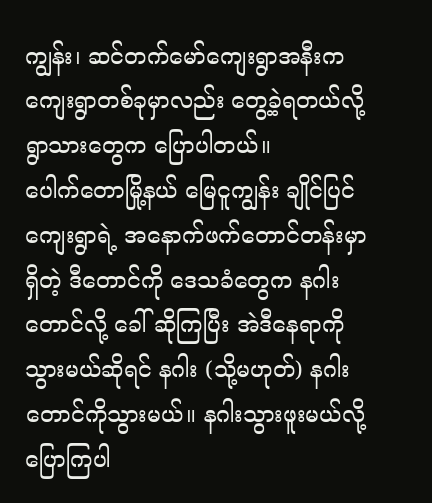ကျွန်း၊ ဆင်တက်မော်ကျေးရွာအနီးက ကျေးရွာတစ်ခုမှာလည်း တွေ့ခဲ့ရတယ်လို့ ရွာသားတွေက ပြောပါတယ်။
ပေါက်တောမြို့နယ် မြေငူကျွန်း ချိုင်ပြင်ကျေးရွာရဲ့ အနောက်ဖက်တောင်တန်းမှာရှိတဲ့ ဒီတောင်ကို ဒေသခံတွေက နဂါးတောင်လို့ ခေါ် ဆိုကြပြီး အဲဒီနေရာကို သွားမယ်ဆိုရင် နဂါး (သို့မဟုတ်) နဂါးတောင်ကိုသွားမယ်။ နဂါးသွားဖူးမယ်လို့ ပြောကြပါ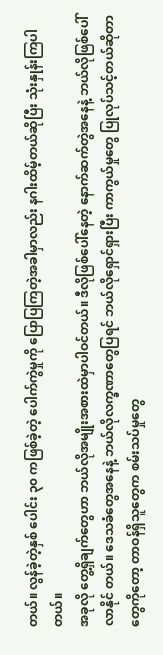တယ်။ လွန်ခဲ့တဲ့နှစ် ပေါင်း ၃၀ ကဖြစ်ခဲ့တဲ့ ပေါက်ကွဲမှုကို ပြောပြကြတဲ့အခါမှာလည်း နဂါးထိမ့်တယ်ဆိုပြီး သုံးနှုန်းကြပါတယ်။
အခုလို တွေ့ရှိချက်တွေဟာ ဘယ်လိုအမျိုးအစားထဲမှာပါဝင်တယ်။ ဒီလိုဖြစ်ပေါ်နေတဲ့ နောက်ဆက်တွဲအနေနဲ့ ဘယ်လိုဖြစ်ပေါ်လာနိုင် တယ်။ ဒေသခံတွေအနေနဲ့ ဘယ်လိုလက္ခဏာတွေပြရင် ဘယ်လိုရှောင်ရှားပြီး ကာကွယ်မှုတွေ ပြုလုပ်သင့်တယ်ဆိုတာတွေကိုတော့ တာဝန်ရှိသူတွေက စမ်းသပ်မှုတွေ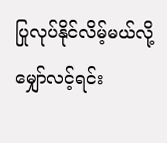ပြုလုပ်နိုင်လိမ့်မယ်လို့ မျှော်လင့်ရင်း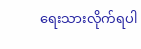ရေးသားလိုက်ရပါ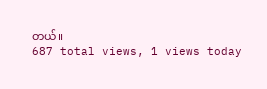တယ်။
687 total views, 1 views today